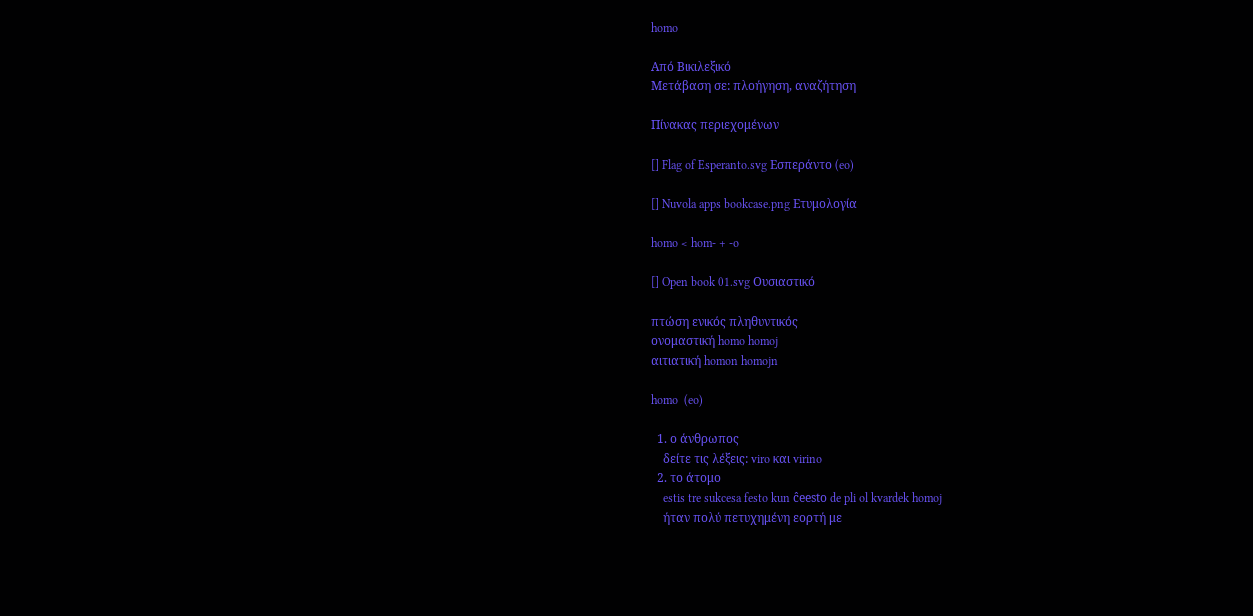homo

Από Βικιλεξικό
Μετάβαση σε: πλοήγηση, αναζήτηση

Πίνακας περιεχομένων

[] Flag of Esperanto.svg Εσπεράντο (eo)

[] Nuvola apps bookcase.png Ετυμολογία

homo < hom- + -o

[] Open book 01.svg Ουσιαστικό

πτώση ενικός πληθυντικός
ονομαστική homo homoj
αιτιατική homon homojn

homo  (eo)

  1. ο άνθρωπος
    δείτε τις λέξεις: viro και virino
  2. το άτομο
    estis tre sukcesa festo kun ĉeesto de pli ol kvardek homoj
    ήταν πολύ πετυχημένη εορτή με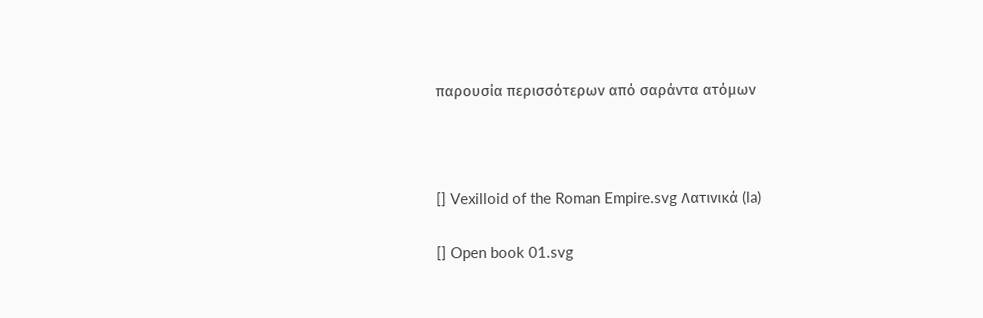παρουσία περισσότερων από σαράντα ατόμων



[] Vexilloid of the Roman Empire.svg Λατινικά (la)

[] Open book 01.svg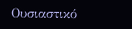Ουσιαστικό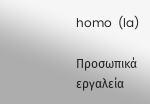homo  (la)

Προσωπικά εργαλεία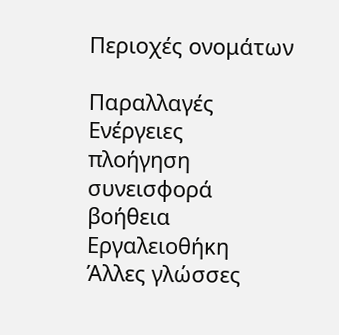Περιοχές ονομάτων

Παραλλαγές
Ενέργειες
πλοήγηση
συνεισφορά
βοήθεια
Εργαλειοθήκη
Άλλες γλώσσες